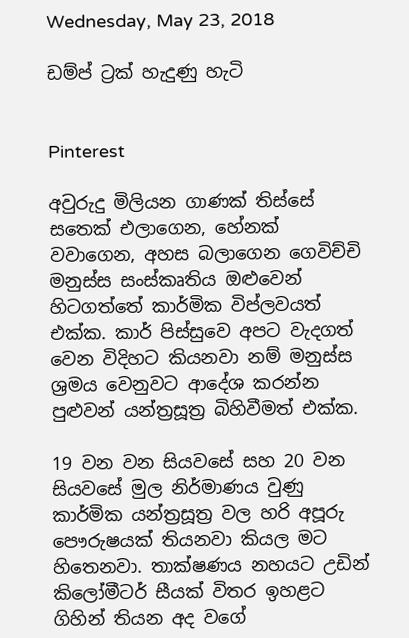Wednesday, May 23, 2018

ඩම්ප් ට්‍රක් හැදුණු හැටි


Pinterest

අවුරුදු මිලියන ගාණක් තිස්සේ සතෙක් එලාගෙන, හේනක් වවාගෙන, අහස බලාගෙන ගෙවිච්චි මනුස්ස සංස්කෘතිය ඔළුවෙන් හිටගත්තේ කාර්මික විප්ලවයත් එක්ක. කාර් පිස්සුවෙ අපට වැදගත් වෙන විදිහට කියනවා නම් මනුස්ස ශ්‍රමය වෙනුවට ආදේශ කරන්න පුළුවන් යන්ත්‍රසූත්‍ර බිහිවීමත් එක්ක.

19 වන වන සියවසේ සහ 20 වන සියවසේ මුල නිර්මාණය වුණු කාර්මික යන්ත්‍රසූත්‍ර වල හරි අපූරු පෞරුෂයක් තියනවා කියල මට හිතෙනවා. තාක්ෂණය නහයට උඩින් කිලෝමීටර් සීයක් විතර ඉහළට ගිහින් තියන අද වගේ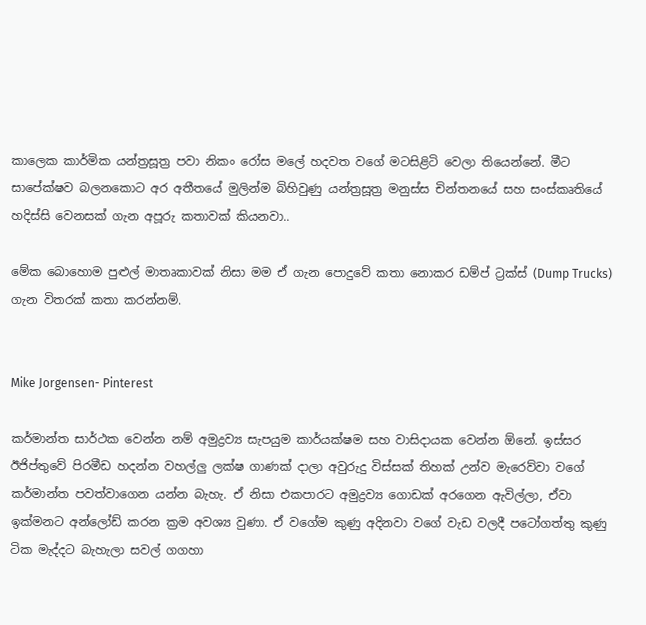කාලෙක කාර්මික යන්ත්‍රසූත්‍ර පවා නිකං රෝස මලේ හදවත වගේ මටසිළිටි වෙලා තියෙන්නේ. මීට සාපේක්ෂව බලනකොට අර අතීතයේ මුලින්ම බිහිවුණු යන්ත්‍රසූත්‍ර මනුස්ස චින්තනයේ සහ සංස්කෘතියේ හදිස්සි වෙනසක් ගැන අපූරු කතාවක් කියනවා..

මේක බොහොම පුළුල් මාතෘකාවක් නිසා මම ඒ ගැන පොදුවේ කතා නොකර ඩම්ප් ට්‍රක්ස් (Dump Trucks) ගැන විතරක් කතා කරන්නම්.


Mike Jorgensen- Pinterest

කර්මාන්ත සාර්ථක වෙන්න නම් අමුද්‍රව්‍ය සැපයුම කාර්යක්ෂම සහ වාසිදායක වෙන්න ඕනේ. ඉස්සර ඊජිප්තුවේ පිරමීඩ හදන්න වහල්ලු ලක්ෂ ගාණක් දාලා අවුරුදු විස්සක් තිහක් උන්ව මැරෙව්වා වගේ කර්මාන්ත පවත්වාගෙන යන්න බැහැ. ඒ නිසා එකපාරට අමුද්‍රව්‍ය ගොඩක් අරගෙන ඇවිල්ලා, ඒවා ඉක්මනට අන්ලෝඩ් කරන ක්‍රම අවශ්‍ය වුණා. ඒ වගේම කුණු අදිනවා වගේ වැඩ වලදී පටෝගත්තු කුණු ටික මැද්දට බැහැලා සවල් ගගහා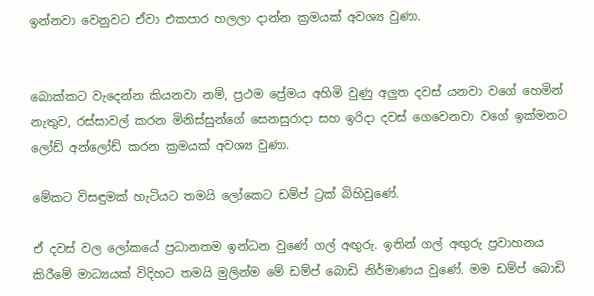ඉන්නවා වෙනුවට ඒවා එකපාර හලලා දාන්න ක්‍රමයක් අවශ්‍ය වුණා.


බොක්කට වැදෙන්න කියනවා නම්, ප්‍රථම ප්‍රේමය අහිමි වුණු අලුත දවස් යනවා වගේ හෙමින් නැතුව, රස්සාවල් කරන මිනිස්සුන්ගේ සෙනසුරාදා සහ ඉරිදා දවස් ගෙවෙනවා වගේ ඉක්මනට ලෝඩ් අන්ලෝඩ් කරන ක්‍රමයක් අවශ්‍ය වුණා.

මේකට විසඳුමක් හැටියට තමයි ලෝකෙට ඩම්ප් ට්‍රක් බිහිවුණේ.

ඒ දවස් වල ලෝකයේ ප්‍රධානතම ඉන්ධන වුණේ ගල් අඟුරු. ඉතින් ගල් අඟුරු ප්‍රවාහනය කිරීමේ මාධ්‍යයක් විදිහට තමයි මුලින්ම මේ ඩම්ප් බොඩි නිර්මාණය වුණේ. මම ඩම්ප් බොඩි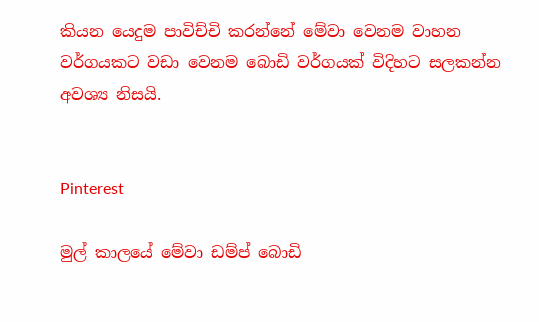කියන යෙදුම පාවිච්චි කරන්නේ මේවා වෙනම වාහන වර්ගයකට වඩා වෙනම බොඩි වර්ගයක් විදිහට සලකන්න අවශ්‍ය නිසයි.


Pinterest

මුල් කාලයේ මේවා ඩම්ප් බොඩි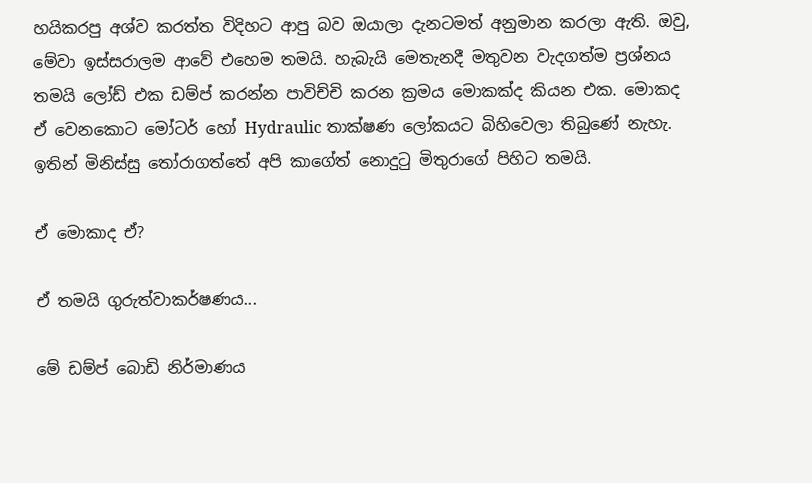හයිකරපු අශ්ව කරත්ත විදිහට ආපු බව ඔයාලා දැනටමත් අනුමාන කරලා ඇති. ඔවු, මේවා ඉස්සරාලම ආවේ එහෙම තමයි. හැබැයි මෙතැනදී මතුවන වැදගත්ම ප්‍රශ්නය තමයි ලෝඩ් එක ඩම්ප් කරන්න පාවිච්චි කරන ක්‍රමය මොකක්ද කියන එක. මොකද ඒ වෙනකොට මෝටර් හෝ Hydraulic තාක්ෂණ ලෝකයට බිහිවෙලා තිබුණේ නැහැ. ඉතින් මිනිස්සු තෝරාගත්තේ අපි කාගේත් නොදුටු මිතුරාගේ පිහිට තමයි.

ඒ මොකාද ඒ?

ඒ තමයි ගුරුත්වාකර්ෂණය...

මේ ඩම්ප් බොඩි නිර්මාණය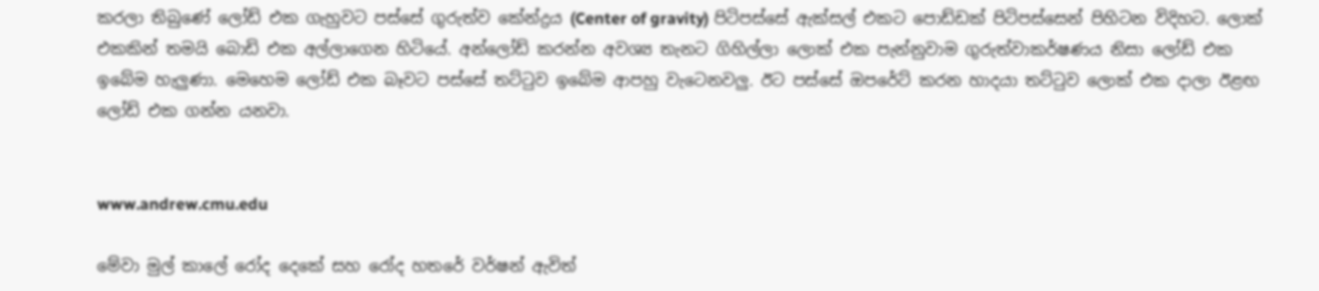කරලා තිබුණේ ලෝඩ් එක ගැහුවට පස්සේ ගුරුත්ව කේන්ද්‍රය (Center of gravity) පිටිපස්සේ ඇක්සල් එකට පොඩ්ඩක් පිටිපස්සෙන් පිහිටන විදිහට. ලොක් එකකින් තමයි බොඩි එක අල්ලාගෙන හිටියේ. අන්ලෝඩ් කරන්න අවශ්‍ය තැනට ගිහිල්ලා ලොක් එක පැන්නුවාම ගුරුත්වාකර්ෂණය නිසා ලෝඩ් එක ඉබේම හැලුණා. මෙහෙම ලෝඩ් එක බෑවට පස්සේ තට්ටුව ඉබේම ආපහු වැටෙනවලු. ඊට පස්සේ ඔපරේට් කරන හාදයා තට්ටුව ලොක් එක දාලා ඊළඟ ලෝඩ් එක ගන්න යනවා.


www.andrew.cmu.edu

මේවා මුල් කාලේ රෝද දෙකේ සහ රෝද හතරේ වර්ෂන් ඇවිත්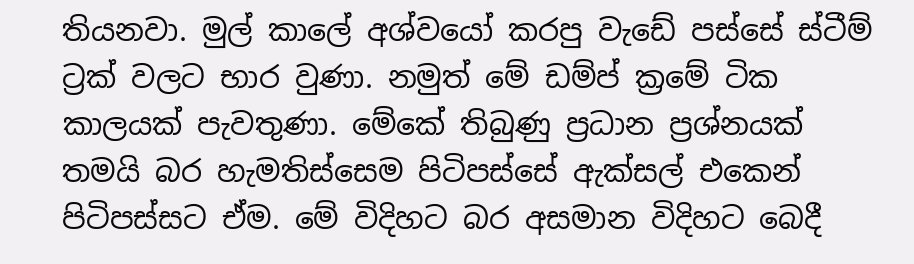තියනවා. මුල් කාලේ අශ්වයෝ කරපු වැඩේ පස්සේ ස්ටීම් ට්‍රක් වලට භාර වුණා. නමුත් මේ ඩම්ප් ක්‍රමේ ටික කාලයක් පැවතුණා. මේකේ තිබුණු ප්‍රධාන ප්‍රශ්නයක් තමයි බර හැමතිස්සෙම පිටිපස්සේ ඇක්සල් එකෙන් පිටිපස්සට ඒම. මේ විදිහට බර අසමාන විදිහට බෙදී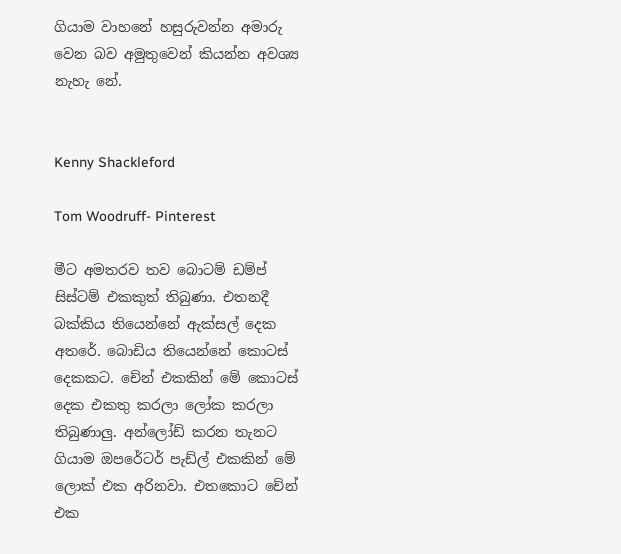ගියාම වාහනේ හසුරුවන්න අමාරු වෙන බව අමුතුවෙන් කියන්න අවශ්‍ය නැහැ නේ.


Kenny Shackleford

Tom Woodruff- Pinterest

මීට අමතරව තව බොටම් ඩම්ප් සිස්ටම් එකකුත් තිබුණා. එතනදී බක්කිය තියෙන්නේ ඇක්සල් දෙක අතරේ. බොඩිය තියෙන්නේ කොටස් දෙකකට. චේන් එකකින් මේ කොටස් දෙක එකතු කරලා ලෝක කරලා තිබුණාලු. අන්ලෝඩ් කරන තැනට ගියාම ඔපරේටර් පැඩ්ල් එකකින් මේ ලොක් එක අරිනවා. එතකොට චේන් එක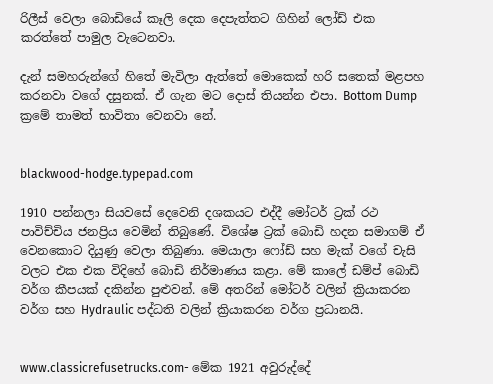රිලීස් වෙලා බොඩියේ කෑලි දෙක දෙපැත්තට ගිහින් ලෝඩ් එක කරත්තේ පාමුල වැටෙනවා.

දැන් සමහරුන්ගේ හිතේ මැවිලා ඇත්තේ මොකෙක් හරි සතෙක් මළපහ කරනවා වගේ දසුනක්. ඒ ගැන මට දොස් තියන්න එපා. Bottom Dump ක්‍රමේ තාමත් භාවිතා වෙනවා නේ.


blackwood-hodge.typepad.com

1910 පන්නලා සියවසේ දෙවෙනි දශකයට එද්දී මෝටර් ට්‍රක් රථ පාවිච්චිය ජනප්‍රිය වෙමින් තිබුණේ. විශේෂ ට්‍රක් බොඩි හදන සමාගම් ඒ වෙනකොට දියුණු වෙලා තිබුණා. මෙයාලා ෆෝඩ් සහ මැක් වගේ චැසි වලට එක එක විදිහේ බොඩි නිර්මාණය කළා. මේ කාලේ ඩම්ප් බොඩි වර්ග කීපයක් දකින්න පුළුවන්. මේ අතරින් මෝටර් වලින් ක්‍රියාකරන වර්ග සහ Hydraulic පද්ධති වලින් ක්‍රියාකරන වර්ග ප්‍රධානයි.


www.classicrefusetrucks.com- මේක 1921 අවුරුද්දේ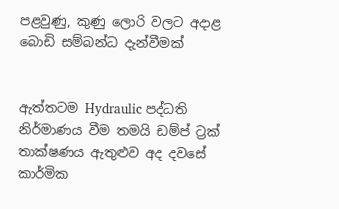පළවුණු, කුණු ලොරි වලට අදාළ බොඩි සම්බන්ධ දැන්වීමක්


ඇත්තටම Hydraulic පද්ධති නිර්මාණය වීම තමයි ඩම්ප් ට්‍රක් තාක්ෂණය ඇතුළුව අද දවසේ කාර්මික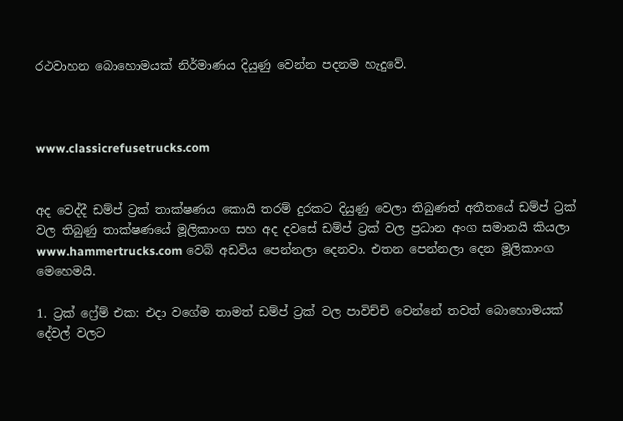රථවාහන බොහොමයක් නිර්මාණය දියුණු වෙන්න පදනම හැදුවේ.



www.classicrefusetrucks.com


අද වෙද්දී ඩම්ප් ට්‍රක් තාක්ෂණය කොයි තරම් දුරකට දියුණු වෙලා තිබුණත් අතීතයේ ඩම්ප් ට්‍රක් වල තිබුණු තාක්ෂණයේ මූලිකාංග සහ අද දවසේ ඩම්ප් ට්‍රක් වල ප්‍රධාන අංග සමානයි කියලා
www.hammertrucks.com වෙබ් අඩවිය පෙන්නලා දෙනවා. එතන පෙන්නලා දෙන මූලිකාංග මෙහෙමයි.

1. ට්‍රක් ෆ්‍රේම් එක: එදා වගේම තාමත් ඩම්ප් ට්‍රක් වල පාවිච්චි වෙන්නේ තවත් බොහොමයක් දේවල් වලට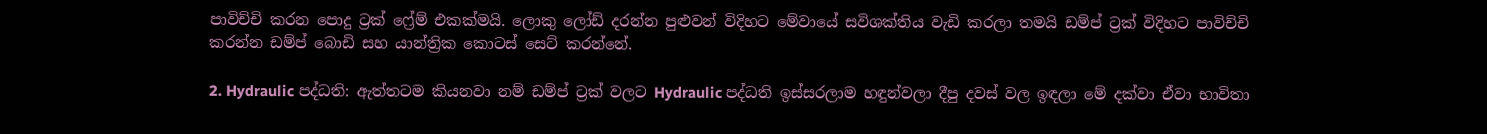පාවිච්චි කරන පොදු ට්‍රක් ෆ්‍රේම් එකක්මයි. ලොකු ලෝඩ් දරන්න පුළුවන් විදිහට මේවායේ සවිශක්තිය වැඩි කරලා තමයි ඩම්ප් ට්‍රක් විදිහට පාවිච්චි කරන්න ඩම්ප් බොඩි සහ යාන්ත්‍රික කොටස් සෙට් කරන්නේ.

2. Hydraulic පද්ධති: ඇත්තටම කියනවා නම් ඩම්ප් ට්‍රක් වලට Hydraulic පද්ධති ඉස්සරලාම හඳුන්වලා දීපු දවස් වල ඉඳලා මේ දක්වා ඒවා භාවිතා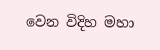වෙන විදිහ මහා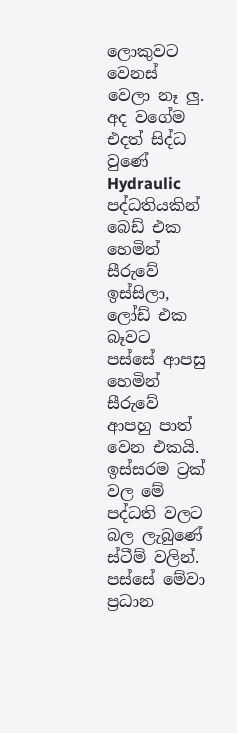ලොකුවට වෙනස් වෙලා නෑ ලු. අද වගේම එදත් සිද්ධ වුණේ Hydraulic පද්ධතියකින් බෙඩ් එක හෙමින් සීරුවේ ඉස්සිලා, ලෝඩ් එක බෑවට පස්සේ ආපසු හෙමින් සීරුවේ ආපහු පාත් වෙන එකයි. ඉස්සරම ට්‍රක් වල මේ පද්ධති වලට බල ලැබුණේ ස්ටීම් වලින්. පස්සේ මේවා ප්‍රධාන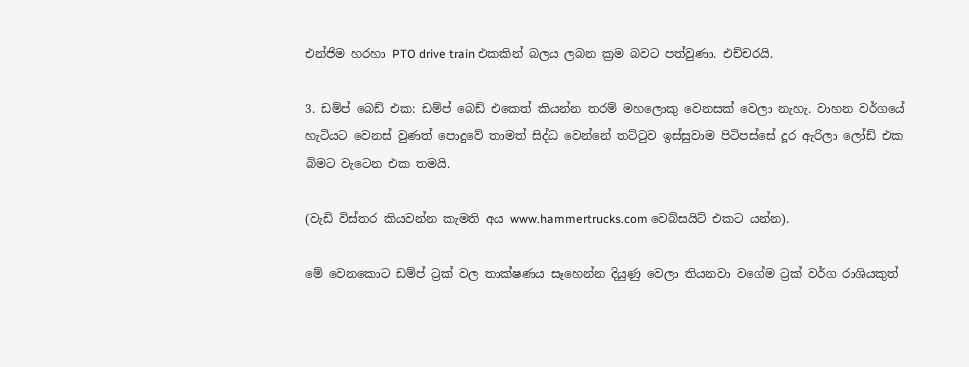එන්ජිම හරහා PTO drive train එකකින් බලය ලබන ක්‍රම බවට පත්වුණා. එච්චරයි.

3. ඩම්ප් බෙඩ් එක: ඩම්ප් බෙඩ් එකෙත් කියන්න තරම් මහලොකු වෙනසක් වෙලා නැහැ. වාහන වර්ගයේ හැටියට වෙනස් වුණත් පොදුවේ තාමත් සිද්ධ වෙන්නේ තට්ටුව ඉස්සුවාම පිටිපස්සේ දූර ඇරිලා ලෝඩ් එක බිමට වැටෙන එක තමයි.

(වැඩි විස්තර කියවන්න කැමති අය www.hammertrucks.com වෙබ්සයිට් එකට යන්න).

මේ වෙනකොට ඩම්ප් ට්‍රක් වල තාක්ෂණය සෑහෙන්න දියුණු වෙලා තියනවා වගේම ට්‍රක් වර්ග රාශියකුත්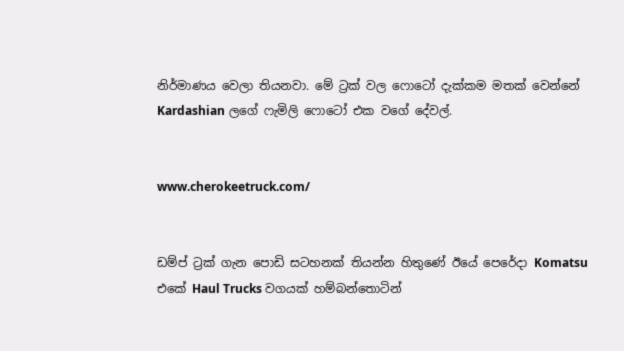නිර්මාණය වෙලා තියනවා. මේ ට්‍රක් වල ෆොටෝ දැක්කම මතක් වෙන්නේ Kardashian ලගේ ෆැමිලි ෆොටෝ එක වගේ දේවල්.


www.cherokeetruck.com/


ඩම්ප් ට්‍රක් ගැන පොඩි සටහනක් තියන්න හිතුණේ ඊයේ පෙරේදා Komatsu එකේ Haul Trucks වගයක් හම්බන්තොටින්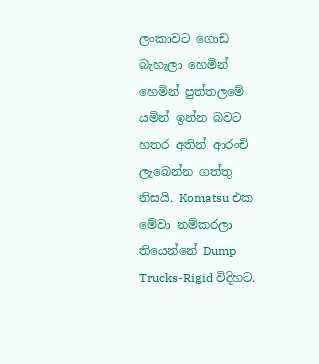ලංකාවට ගොඩ බැහැලා හෙමින් හෙමින් පුත්තලමේ යමින් ඉන්න බවට හතර අතින් ආරංචි ලැබෙන්න ගත්තු නිසයි. Komatsu එක මේවා නම්කරලා තියෙන්නේ Dump Trucks-Rigid විදිහට.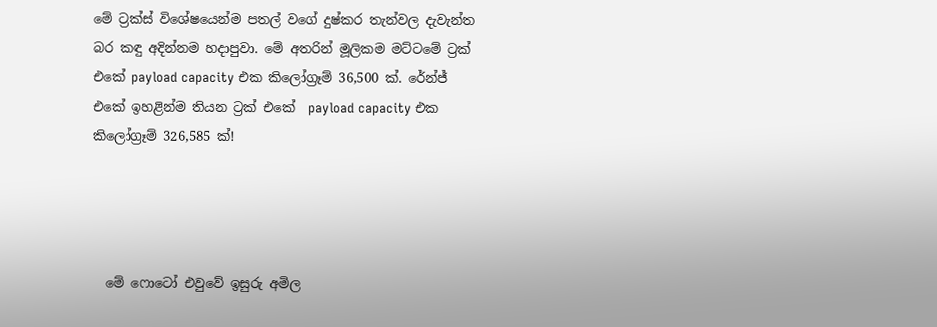මේ ට්‍රක්ස් විශේෂයෙන්ම පතල් වගේ දුෂ්කර තැන්වල දැවැන්ත බර කඳු අදින්නම හදාපුවා. මේ අතරින් මූලිකම මට්ටමේ ට්‍රක් එකේ payload capacity එක කිලෝග්‍රෑම් 36,500 ක්. රේන්ජ් එකේ ඉහළින්ම තියන ට්‍රක් එකේ  payload capacity එක කිලෝග්‍රෑම් 326,585 ක්!




  මේ ෆොටෝ එවුවේ ඉසුරු අමිල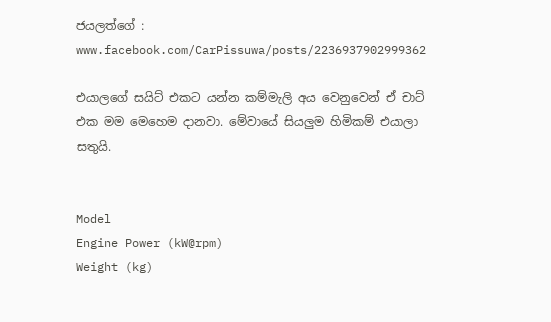ජයලත්ගේ : www.facebook.com/CarPissuwa/posts/2236937902999362

එයාලගේ සයිට් එකට යන්න කම්මැලි අය වෙනුවෙන් ඒ චාට් එක මම මෙහෙම දානවා. මේවායේ සියලුම හිමිකම් එයාලා සතුයි.


Model
Engine Power (kW@rpm)
Weight (kg)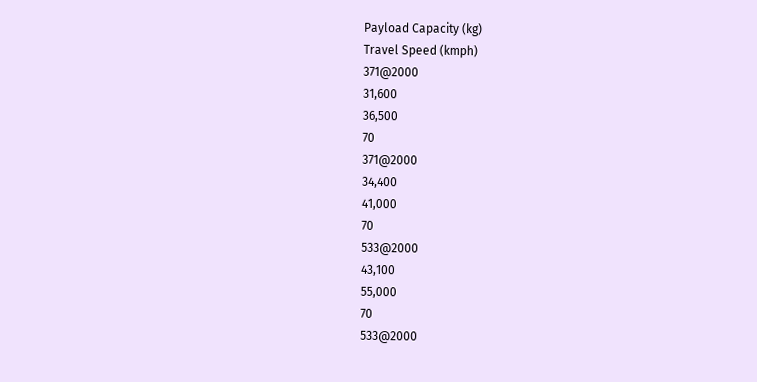Payload Capacity (kg)
Travel Speed (kmph)
371@2000
31,600
36,500
70
371@2000
34,400
41,000
70
533@2000
43,100
55,000
70
533@2000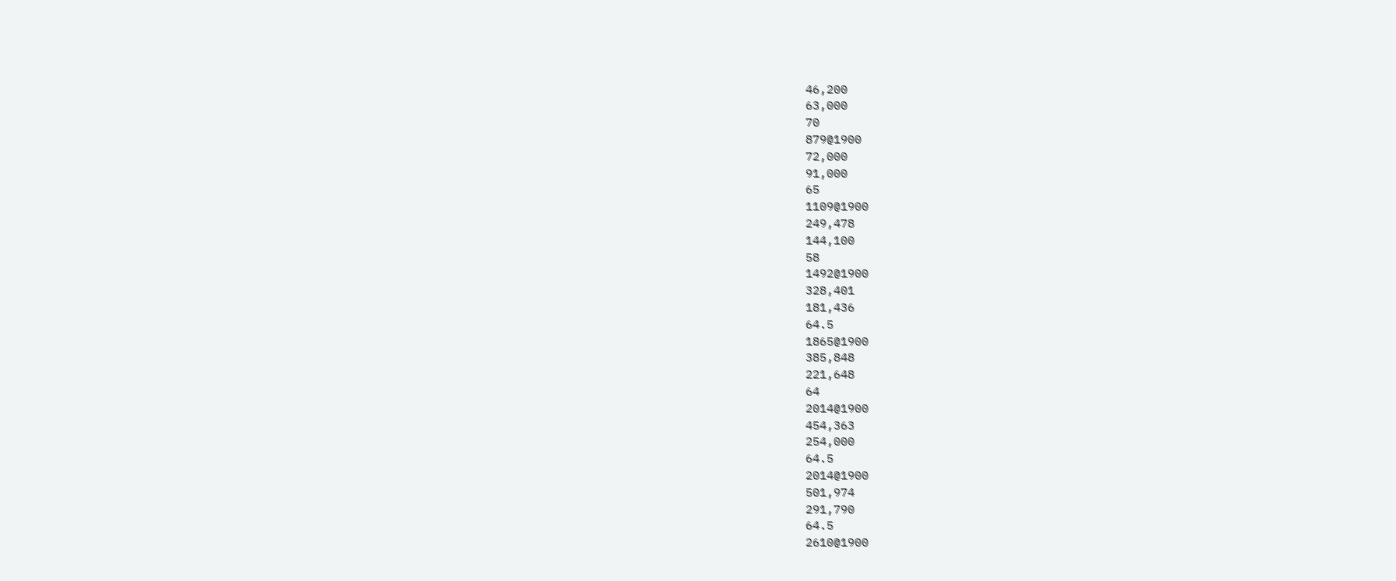46,200
63,000
70
879@1900
72,000
91,000
65
1109@1900
249,478
144,100
58
1492@1900
328,401
181,436
64.5
1865@1900
385,848
221,648
64
2014@1900
454,363
254,000
64.5
2014@1900
501,974
291,790
64.5
2610@1900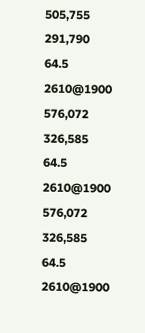505,755
291,790
64.5
2610@1900
576,072
326,585
64.5
2610@1900
576,072
326,585
64.5
2610@1900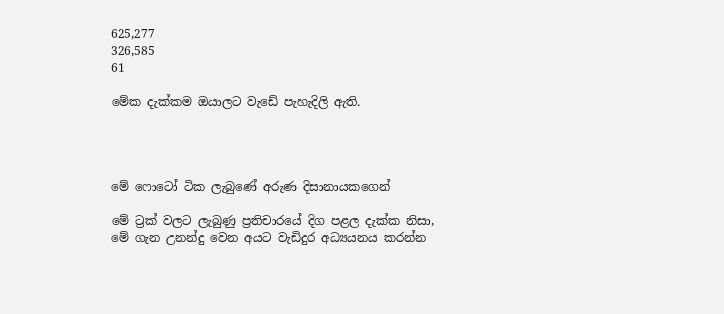625,277
326,585
61

මේක දැක්කම ඔයාලට වැඩේ පැහැදිලි ඇති.




මේ ෆොටෝ ටික ලැබුණේ අරුණ දිසානායකගෙන්

මේ ට්‍රක් වලට ලැබුණු ප්‍රතිචාරයේ දිග පළල දැක්ක නිසා, මේ ගැන උනන්දු වෙන අයට වැඩිදුර අධ්‍යයනය කරන්න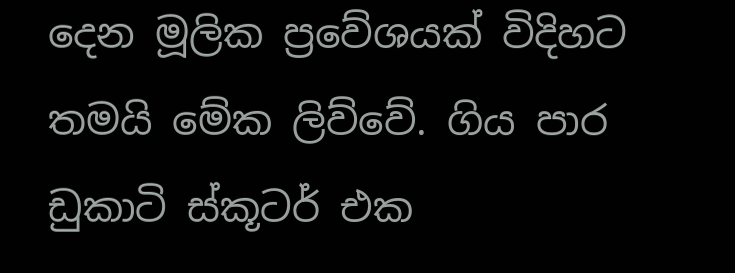දෙන මූලික ප්‍රවේශයක් විදිහට තමයි මේක ලිව්වේ. ගිය පාර ඩුකාටි ස්කූටර් එක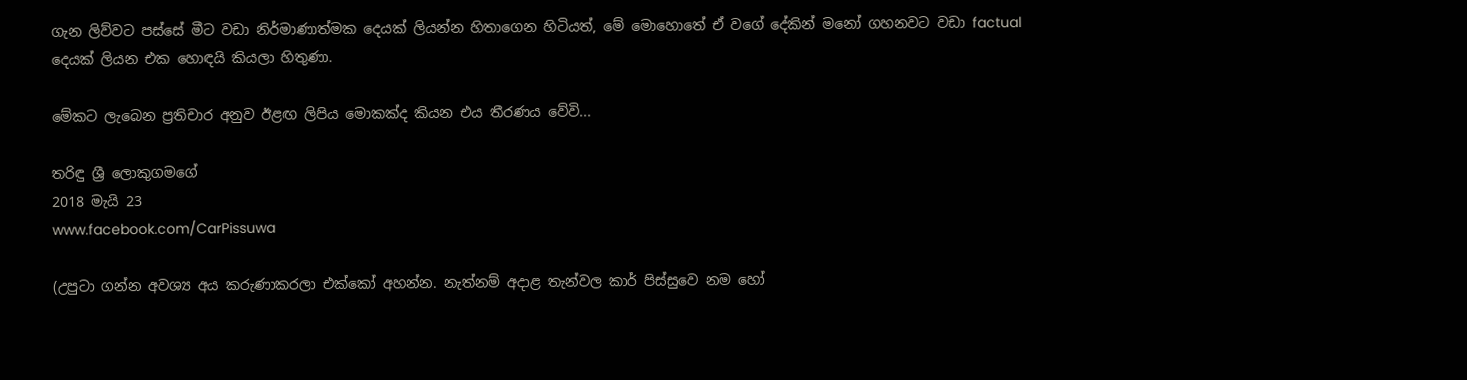ගැන ලිව්වට පස්සේ මීට වඩා නිර්මාණාත්මක දෙයක් ලියන්න හිතාගෙන හිටියත්, මේ මොහොතේ ඒ වගේ දේකින් මනෝ ගහනවට වඩා factual දෙයක් ලියන එක හොඳයි කියලා හිතුණා.

මේකට ලැබෙන ප්‍රතිචාර අනුව ඊළඟ ලිපිය මොකක්ද කියන එය තීරණය වේවි...

තරිඳු ශ්‍රී ලොකුගමගේ
2018 මැයි 23
www.facebook.com/CarPissuwa

(උපුටා ගන්න අවශ්‍ය අය කරුණාකරලා එක්කෝ අහන්න. නැත්නම් අදාළ තැන්වල කාර් පිස්සුවෙ නම හෝ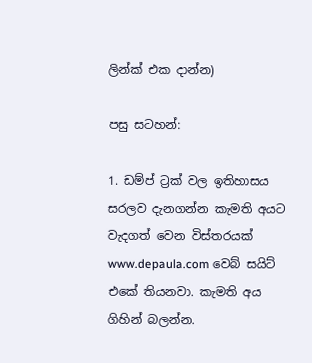ලින්ක් එක දාන්න)

පසු සටහන්:

1. ඩම්ප් ට්‍රක් වල ඉතිහාසය සරලව දැනගන්න කැමති අයට වැදගත් වෙන විස්තරයක් www.depaula.com වෙබ් සයිට් එකේ තියනවා. කැමති අය ගිහින් බලන්න.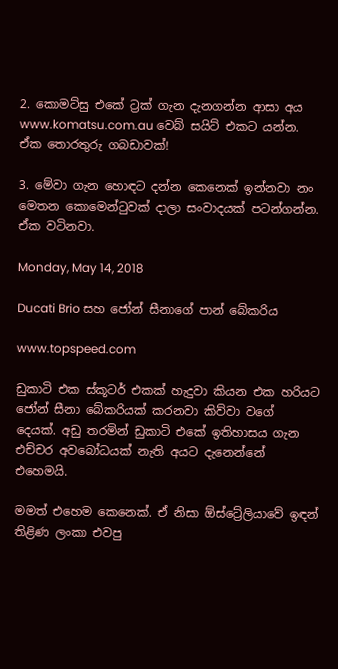2. කොමට්සු එකේ ට්‍රක් ගැන දැනගන්න ආසා අය www.komatsu.com.au වෙබ් සයිට් එකට යන්න. ඒක තොරතුරු ගබඩාවක්!

3. මේවා ගැන හොඳට දන්න කෙනෙක් ඉන්නවා නං මෙතන කොමෙන්ටුවක් දාලා සංවාදයක් පටන්ගන්න. ඒක වටිනවා.

Monday, May 14, 2018

Ducati Brio සහ ජෝන් සීනාගේ පාන් බේකරිය

www.topspeed.com

ඩුකාටි එක ස්කූටර් එකක් හැදුවා කියන එක හරියට ජෝන් සීනා බේකරියක් කරනවා කිව්වා වගේ දෙයක්. අඩු තරමින් ඩුකාටි එකේ ඉතිහාසය ගැන එච්චර අවබෝධයක් නැති අයට දැනෙන්නේ එහෙමයි.

මමත් එහෙම කෙනෙක්. ඒ නිසා ඕස්ට්‍රේලියාවේ ඉඳන් තිළිණ ලංකා එවපු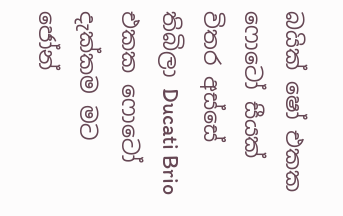බයික් ෂෝ එකක ෆොටෝ සීයක් විතර අස්සේ තිබිලා Ducati Brio එකක ෆොටෝ දැක්කම මට ජෝන්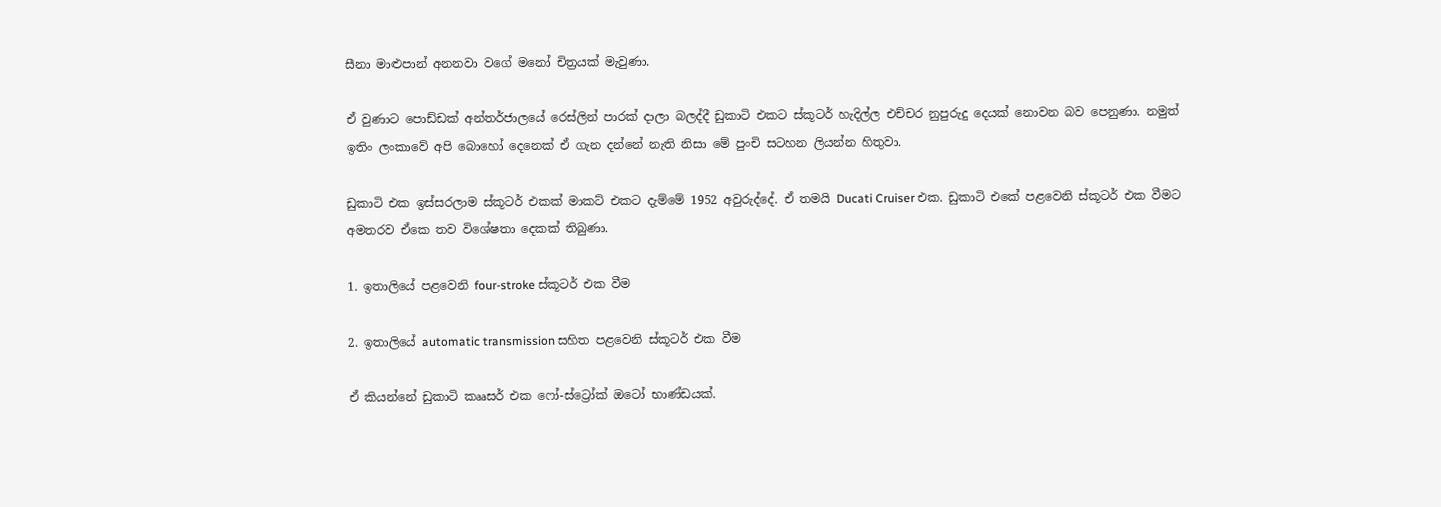සීනා මාළුපාන් අනනවා වගේ මනෝ චිත්‍රයක් මැවුණා.

ඒ වුණාට පොඩ්ඩක් අන්තර්ජාලයේ රෙස්ලින් පාරක් දාලා බලද්දී ඩුකාටි එකට ස්කූටර් හැදිල්ල එච්චර නුපුරුදු දෙයක් නොවන බව පෙනුණා. නමුත් ඉතිං ලංකාවේ අපි බොහෝ දෙනෙක් ඒ ගැන දන්නේ නැති නිසා මේ පුංචි සටහන ලියන්න හිතුවා.

ඩුකාටි එක ඉස්සරලාම ස්කූටර් එකක් මාකට් එකට දැම්මේ 1952 අවුරුද්දේ. ඒ තමයි Ducati Cruiser එක. ඩුකාටි එකේ පළවෙනි ස්කූටර් එක වීමට අමතරව ඒකෙ තව විශේෂතා දෙකක් තිබුණා.

1. ඉතාලියේ පළවෙනි four-stroke ස්කූටර් එක වීම

2. ඉතාලියේ automatic transmission සහිත පළවෙනි ස්කූටර් එක වීම

ඒ කියන්නේ ඩුකාටි කෲසර් එක ෆෝ-ස්ට්‍රෝක් ඔටෝ භාණ්ඩයක්.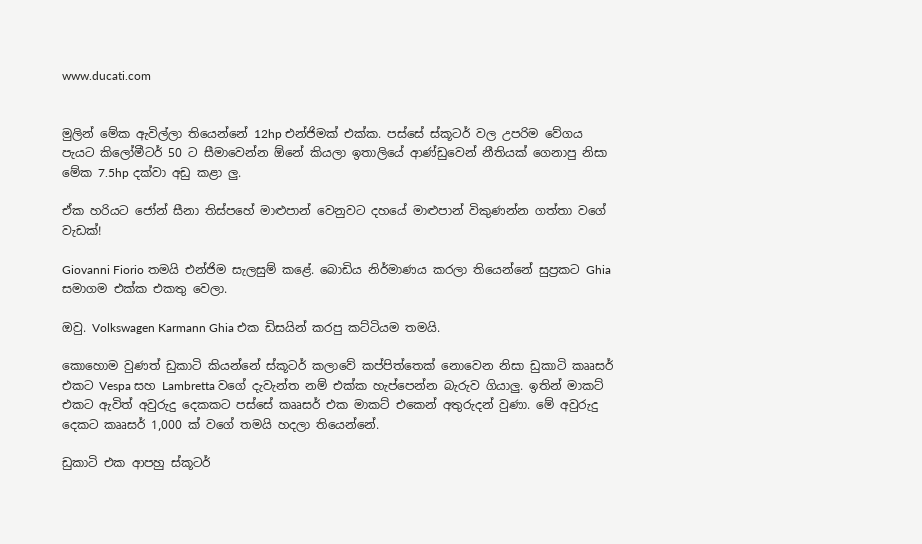www.ducati.com


මුලින් මේක ඇවිල්ලා තියෙන්නේ 12hp එන්ජිමක් එක්ක. පස්සේ ස්කූටර් වල උපරිම වේගය පැයට කිලෝමීටර් 50 ට සීමාවෙන්න ඕනේ කියලා ඉතාලියේ ආණ්ඩුවෙන් නීතියක් ගෙනාපු නිසා මේක 7.5hp දක්වා අඩු කළා ලු.

ඒක හරියට ජෝන් සීනා තිස්පහේ මාළුපාන් වෙනුවට දහයේ මාළුපාන් විකුණන්න ගත්තා වගේ වැඩක්!

Giovanni Fiorio තමයි එන්ජිම සැලසුම් කළේ. බොඩිය නිර්මාණය කරලා තියෙන්නේ සුප්‍රකට Ghia සමාගම එක්ක එකතු වෙලා.

ඔවු. Volkswagen Karmann Ghia එක ඩිසයින් කරපු කට්ටියම තමයි.

කොහොම වුණත් ඩුකාටි කියන්නේ ස්කූටර් කලාවේ කප්පිත්තෙක් නොවෙන නිසා ඩුකාටි කෲසර් එකට Vespa සහ Lambretta වගේ දැවැන්ත නම් එක්ක හැප්පෙන්න බැරුව ගියාලු. ඉතින් මාකට් එකට ඇවිත් අවුරුදු දෙකකට පස්සේ කෲසර් එක මාකට් එකෙන් අතුරුදන් වුණා. මේ අවුරුදු දෙකට කෲසර් 1,000 ක් වගේ තමයි හදලා තියෙන්නේ.

ඩුකාටි එක ආපහු ස්කූටර්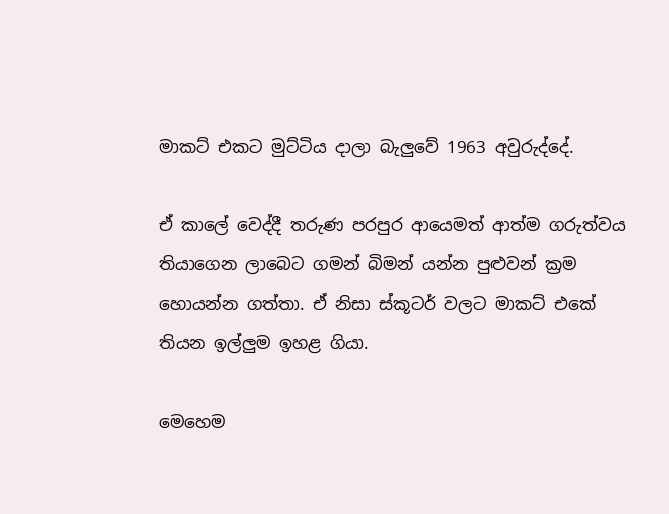මාකට් එකට මුට්ටිය දාලා බැලුවේ 1963 අවුරුද්දේ.

ඒ කාලේ වෙද්දී තරුණ පරපුර ආයෙමත් ආත්ම ගරුත්වය තියාගෙන ලාබෙට ගමන් බිමන් යන්න පුළුවන් ක්‍රම හොයන්න ගත්තා. ඒ නිසා ස්කූටර් වලට මාකට් එකේ තියන ඉල්ලුම ඉහළ ගියා.

මෙහෙම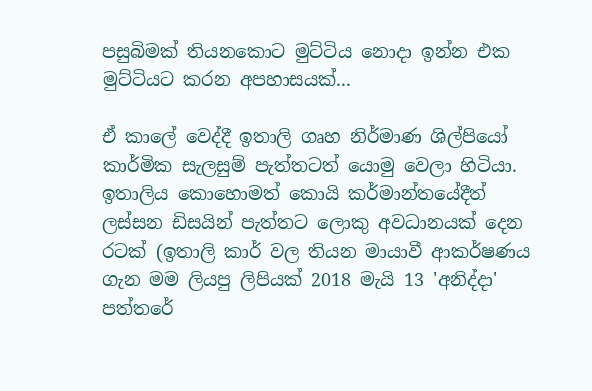පසුබිමක් තියනකොට මුට්ටිය නොදා ඉන්න එක මුට්ටියට කරන අපහාසයක්...

ඒ කාලේ වෙද්දී ඉතාලි ගෘහ නිර්මාණ ශිල්පියෝ කාර්මික සැලසුම් පැත්තටත් යොමු වෙලා හිටියා. ඉතාලිය කොහොමත් කොයි කර්මාන්තයේදීත් ලස්සන ඩිසයින් පැත්තට ලොකු අවධානයක් දෙන රටක් (ඉතාලි කාර් වල තියන මායාවී ආකර්ෂණය ගැන මම ලියපු ලිපියක් 2018 මැයි 13 'අනිද්දා' පත්තරේ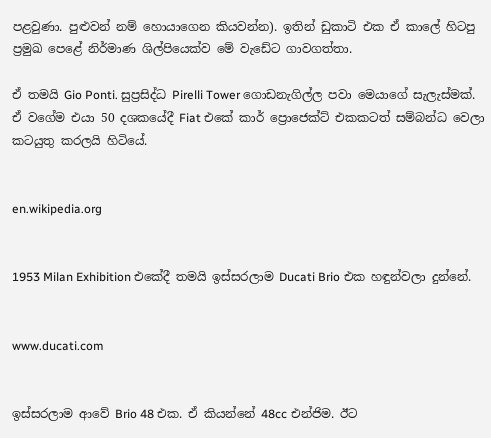පළවුණා. පුළුවන් නම් හොයාගෙන කියවන්න). ඉතින් ඩුකාටි එක ඒ කාලේ හිටපු ප්‍රමුඛ පෙළේ නිර්මාණ ශිල්පියෙක්ව මේ වැඩේට ගාවගත්තා.

ඒ තමයි Gio Ponti. සුප්‍රසිද්ධ Pirelli Tower ගොඩනැගිල්ල පවා මෙයාගේ සැලැස්මක්. ඒ වගේම එයා 50 දශකයේදී Fiat එකේ කාර් ප්‍රොජෙක්ට් එකකටත් සම්බන්ධ වෙලා කටයුතු කරලයි හිටියේ.


en.wikipedia.org


1953 Milan Exhibition එකේදී තමයි ඉස්සරලාම Ducati Brio එක හඳුන්වලා දුන්නේ.


www.ducati.com


ඉස්සරලාම ආවේ Brio 48 එක. ඒ කියන්නේ 48cc එන්ජිම. ඊට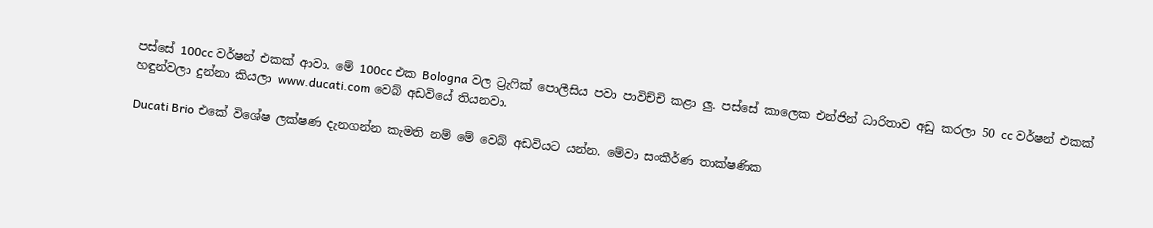පස්සේ 100cc වර්ෂන් එකක් ආවා. මේ 100cc එක Bologna වල ට්‍රැෆික් පොලීසිය පවා පාවිච්චි කළා ලු. පස්සේ කාලෙක එන්ජින් ධාරිතාව අඩු කරලා 50 cc වර්ෂන් එකක් හඳුන්වලා දුන්නා කියලා www.ducati.com වෙබ් අඩවියේ තියනවා.

Ducati Brio එකේ විශේෂ ලක්ෂණ දැනගන්න කැමති නම් මේ වෙබ් අඩවියට යන්න. මේවා සංකීර්ණ තාක්ෂණික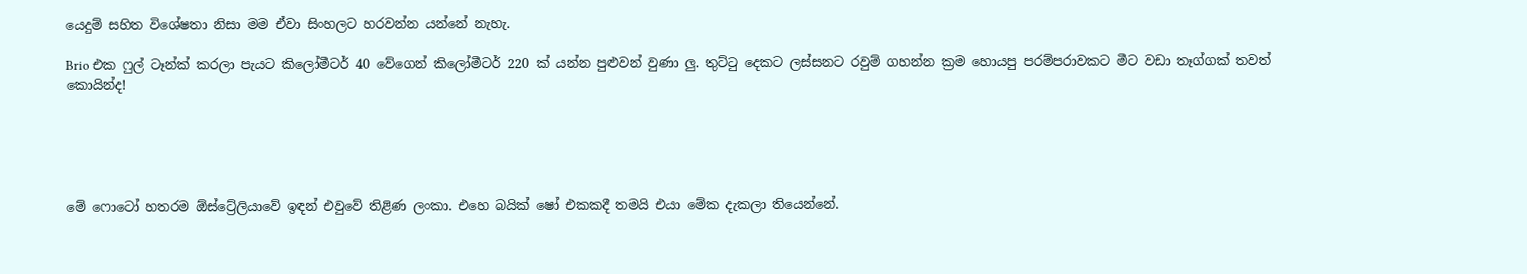යෙදුම් සහිත විශේෂතා නිසා මම ඒවා සිංහලට හරවන්න යන්නේ නැහැ.

Brio එක ෆුල් ටෑන්ක් කරලා පැයට කිලෝමීටර් 40 වේගෙන් කිලෝමීටර් 220 ක් යන්න පුළුවන් වුණා ලු. තුට්ටු දෙකට ලස්සනට රවුම් ගහන්න ක්‍රම හොයපු පරම්පරාවකට මීට වඩා තෑග්ගක් තවත් කොයින්ද!





මේ ෆොටෝ හතරම ඕස්ට්‍රේලියාවේ ඉඳන් එවුවේ තිළිණ ලංකා. එහෙ බයික් ෂෝ එකකදී තමයි එයා මේක දැකලා තියෙන්නේ.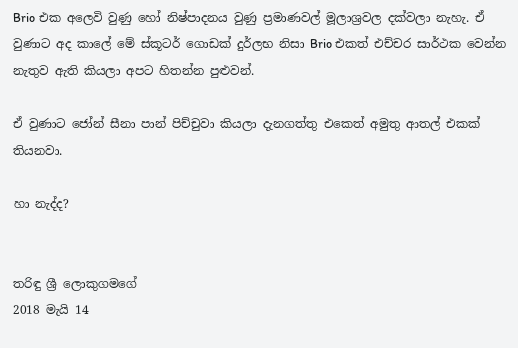Brio එක අලෙවි වුණු හෝ නිෂ්පාදනය වුණු ප්‍රමාණවල් මූලාශ්‍රවල දක්වලා නැහැ. ඒ වුණාට අද කාලේ මේ ස්කූටර් ගොඩක් දුර්ලභ නිසා Brio එකත් එච්චර සාර්ථක වෙන්න නැතුව ඇති කියලා අපට හිතන්න පුළුවන්.

ඒ වුණාට ජෝන් සීනා පාන් පිච්චුවා කියලා දැනගත්තු එකෙත් අමුතු ආතල් එකක් තියනවා.

හා නැද්ද?


තරිඳු ශ්‍රී ලොකුගමගේ
2018 මැයි 14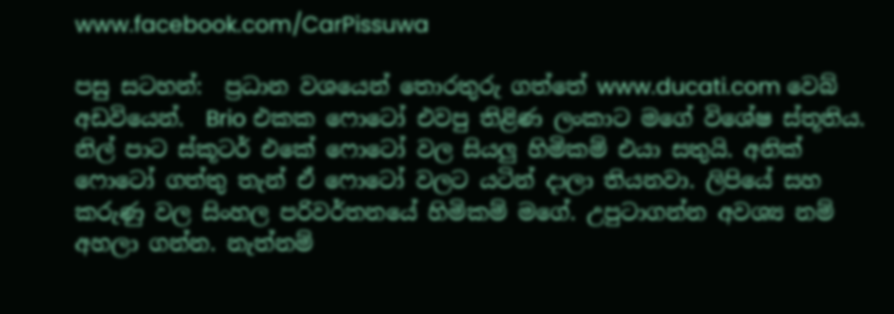www.facebook.com/CarPissuwa

පසු සටහන්:  ප්‍රධාන වශයෙන් තොරතුරු ගත්තේ www.ducati.com වෙබ් අඩවියෙන්.  Brio එකක ෆොටෝ එවපු තිළිණ ලංකාට මගේ විශේෂ ස්තූතිය. නිල් පාට ස්කූටර් එකේ ෆොටෝ වල සියලු හිමිකම් එයා සතුයි. අනික් ෆොටෝ ගත්තු තැන් ඒ ෆොටෝ වලට යටින් දාලා තියනවා. ලිපියේ සහ කරුණු වල සිංහල පරිවර්තනයේ හිමිකම් මගේ. උපුටාගන්න අවශ්‍ය නම් අහලා ගන්න. නැත්නම්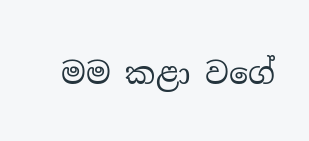මම කළා වගේ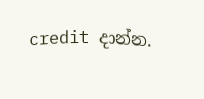credit දාන්න.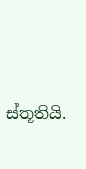ස්තූතියි.